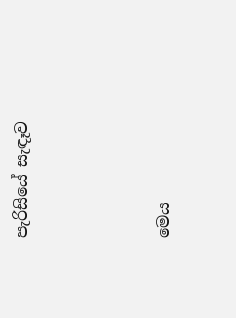පැරිසියේ සැඳෑව




මෙය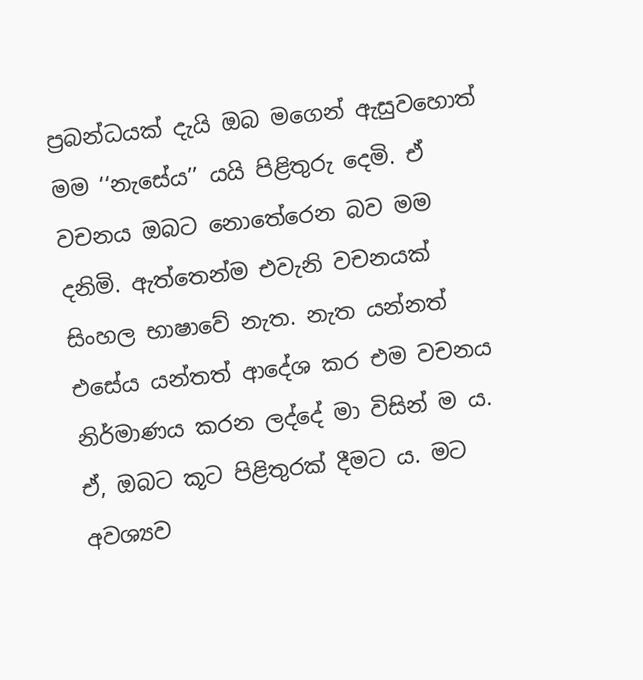ප්‍රබන්ධයක් දැයි ඔබ මගෙන් ඇසුවහොත් මම ‘‘නැසේය’’ යයි පිළිතුරු දෙමි. ඒ වචනය ඔබට නොතේරෙන බව මම දනිමි. ඇත්තෙන්ම එවැනි වචනයක් සිංහල භාෂාවේ නැත. නැත යන්නත් එසේය යන්තත් ආදේශ කර එම වචනය නිර්මාණය කරන ලද්දේ මා විසින් ම ය. ඒ, ඔබට කූට පිළිතුරක් දීමට ය. මට අවශ්‍යව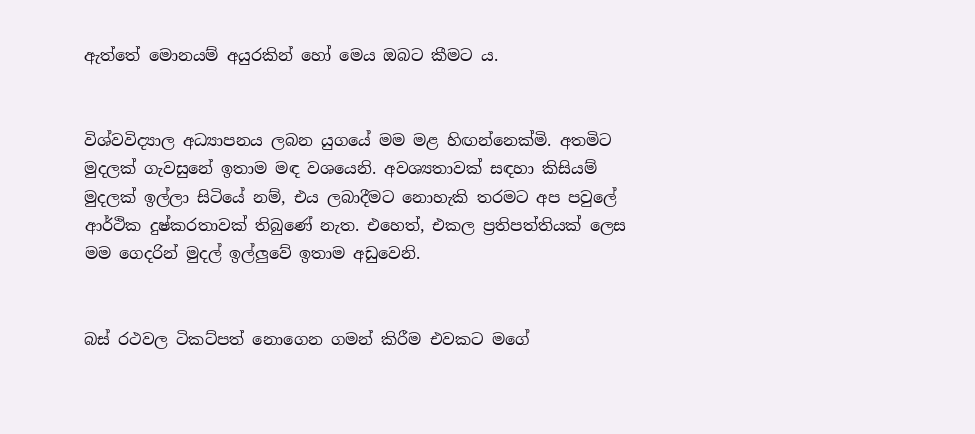ඇත්තේ මොනයම් අයුරකින් හෝ මෙය ඔබට කීමට ය.


විශ්වවිද්‍යාල අධ්‍යාපනය ලබන යුගයේ මම මළ හිඟන්නෙක්මි. අතමිට මුදලක් ගැවසුනේ ඉතාම මඳ වශයෙනි. අවශ්‍යතාවක් සඳහා කිසියම් මුදලක් ඉල්ලා සිටියේ නම්, එය ලබාදීමට නොහැකි තරමට අප පවුලේ ආර්ථික දුෂ්කරතාවක් තිබුණේ නැත. එහෙත්, එකල ප්‍රතිපත්තියක් ලෙස මම ගෙදරින් මුදල් ඉල්ලුවේ ඉතාම අඩුවෙනි.


බස් රථවල ටිකට්පත් නොගෙන ගමන් කිරීම එවකට මගේ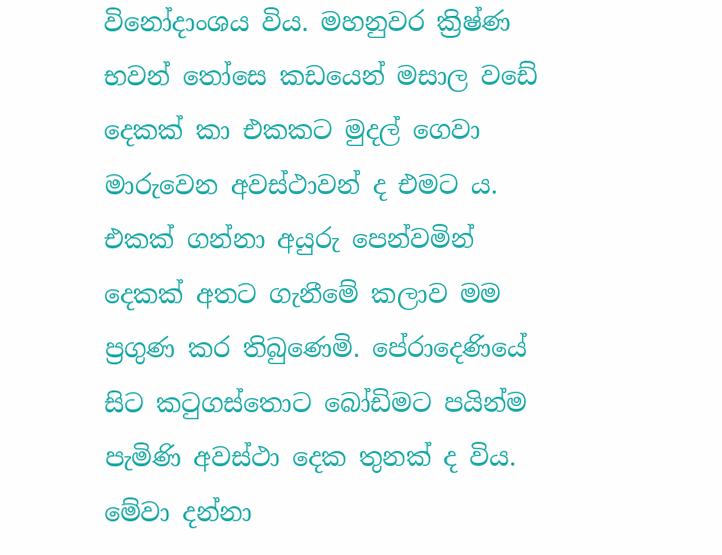විනෝදාංශය විය. මහනුවර ක්‍රිෂ්ණ භවන් තෝසෙ කඩයෙන් මසාල වඩේ දෙකක් කා එකකට මුදල් ගෙවා මාරුවෙන අවස්ථාවන් ද එමට ය. එකක් ගන්නා අයුරු පෙන්වමින් දෙකක් අතට ගැනීමේ කලාව මම ප්‍රගුණ කර තිබුණෙමි. පේරාදෙණියේ සිට කටුගස්තොට බෝඩිමට පයින්ම පැමිණි අවස්ථා දෙක තුනක් ද විය. මේවා දන්නා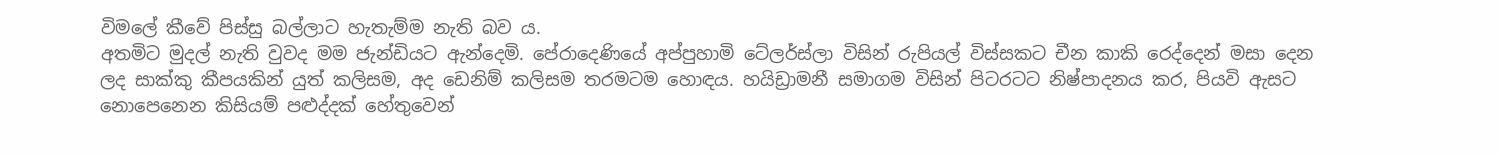විමලේ කීවේ පිස්සු බල්ලාට හැතැම්ම නැති බව ය.
අතමිට මුදල් නැති වුවද මම ජැන්ඩියට ඇන්දෙමි. පේරාදෙණියේ අප්පුහාමි ටේලර්ස්ලා විසින් රුපියල් විස්සකට චීන කාකි රෙද්දෙන් මසා දෙන ලද සාක්කු කීපයකින් යුත් කලිසම, අද ඩෙනිම් කලිසම තරමටම හොඳය. හයිඩ්‍රාමනී සමාගම විසින් පිටරටට නිෂ්පාදනය කර, පියවි ඇසට නොපෙනෙන කිසියම් පළුද්දක් හේතුවෙන්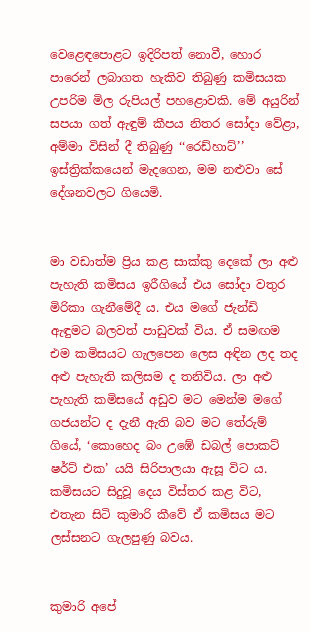වෙළෙඳපොළට ඉදිරිපත් නොවී, හොර පාරෙන් ලබාගත හැකිව තිබුණු කමිසයක උපරිම මිල රුපියල් පහළොවකි. මේ අයුරින් සපයා ගත් ඇඳුම් කීපය නිතර සෝදා වේළා, අම්මා විසින් දී තිබුණු ‘‘රෙඩ්හාට්’’ ඉස්ත්‍රික්කයෙන් මැදගෙන, මම නළුවා සේ දේශනවලට ගියෙමි.


මා වඩාත්ම ප්‍රිය කළ සාක්කු දෙකේ ලා අළු පැහැති කමිසය ඉරීගියේ එය සෝදා වතුර මිරිකා ගැනීමේදී ය. එය මගේ ජැන්ඩි ඇඳුමට බලවත් පාඩුවක් විය. ඒ සමඟම එම කමිසයට ගැලපෙන ලෙස අඳින ලද තද අළු පැහැති කලිසම ද තනිවිය. ලා අළු පැහැති කමිසයේ අඩුව මට මෙන්ම මගේ ගජයන්ට ද දැනී ඇති බව මට තේරුම් ගියේ, ‘කොහෙද බං උඹේ ඩබල් පොකට් ෂර්ට් එක’ යයි සිරිපාලයා ඇසූ විට ය. කමිසයට සිදුවූ දෙය විස්තර කළ විට, එතැන සිටි කුමාරි කීවේ ඒ කමිසය මට ලස්සනට ගැලපුණු බවය.


කුමාරි අපේ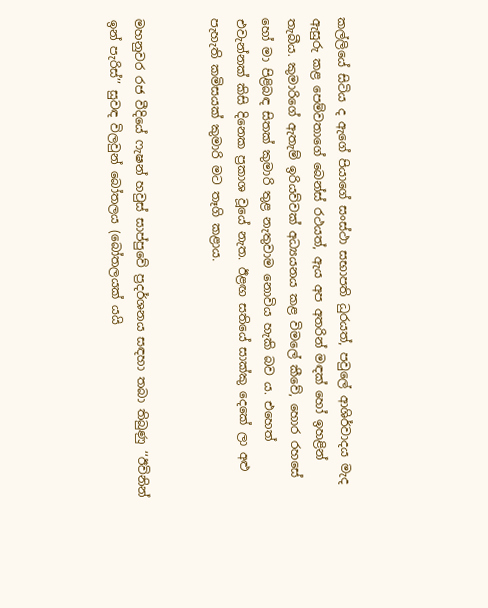කල්ලියේ සිටිය ද ඇගේ පියාගේ සංස්ථා සභාපති ධුරයත්, පවුලේ ආශිර්වාදය මැද ඇසුරු කළ පෙම්වතාගේ බෙන්ස් රථයත්, ඇය අප අතරින් මඳක් හෝ ඉහළින් තැබීය. කුමාරිගේ ඇතැම් ඉරියව්වක් අධ්‍යයනය කළ විමලේ කීවේ, හොර රහසේ හෝ මා පිළිබඳ සිතක් කුමාරි තුළ නැතුවාම නොවිය හැකි බව ය. එහෙත් එවැන්නක් කිසි දිනෙක ප්‍රකාශ වූයේ නැත. ඊළඟ සතියේ සාක්කු දෙකේ ලා අළු පැහැති කමිසයක් කුමාරි මට තෑගි කළාය.


මහනුවර රජ වීදියේ ෆැෂන් හවුස් සාප්පුවේ ප්‍රදර්ශනය සඳහා තබා තිබුණු ‘‘ඊවිනින් ඉන් පැරිස්’’ සුවඳ විලවුන් බෝතලය (බෝතලයක් යයි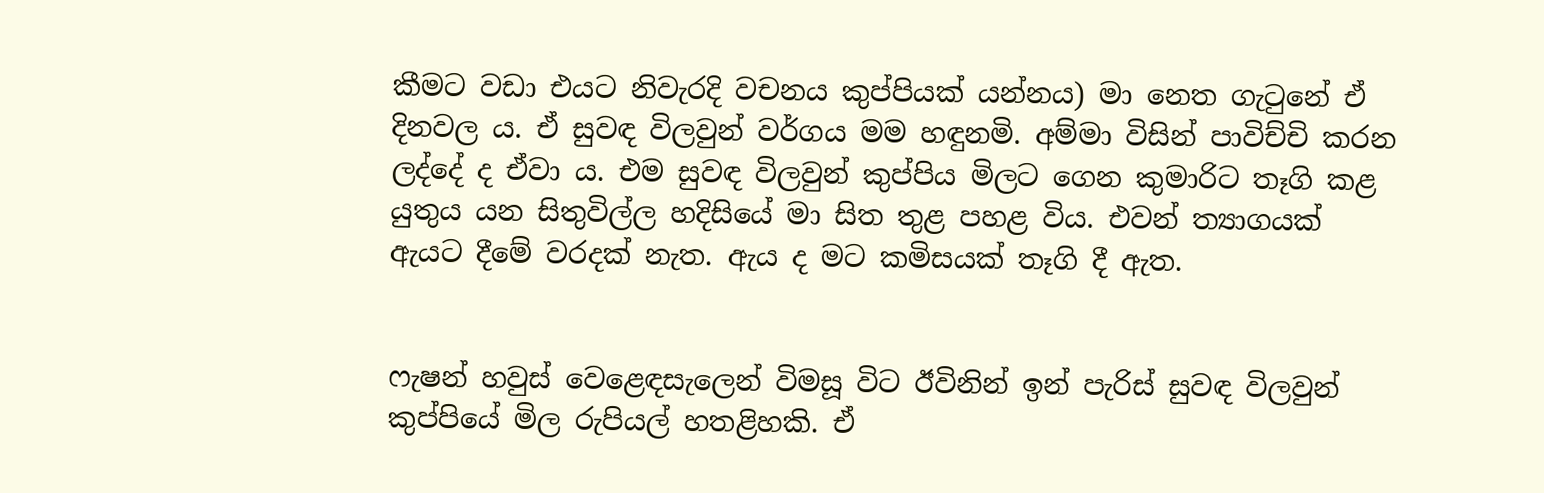කීමට වඩා එයට නිවැරදි වචනය කුප්පියක් යන්නය) මා නෙත ගැටුනේ ඒ දිනවල ය. ඒ සුවඳ විලවුන් වර්ගය මම හඳුනමි. අම්මා විසින් පාවිච්චි කරන ලද්දේ ද ඒවා ය. එම සුවඳ විලවුන් කුප්පිය මිලට ගෙන කුමාරිට තෑගි කළ යුතුය යන සිතුවිල්ල හදිසියේ මා සිත තුළ පහළ විය. එවන් ත්‍යාගයක් ඇයට දීමේ වරදක් නැත. ඇය ද මට කමිසයක් තෑගි දී ඇත.


ෆැෂන් හවුස් වෙළෙඳසැලෙන් විමසූ විට ඊවිනින් ඉන් පැරිස් සුවඳ විලවුන් කුප්පියේ මිල රුපියල් හතළිහකි. ඒ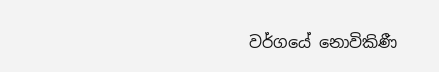වර්ගයේ නොවිකිණී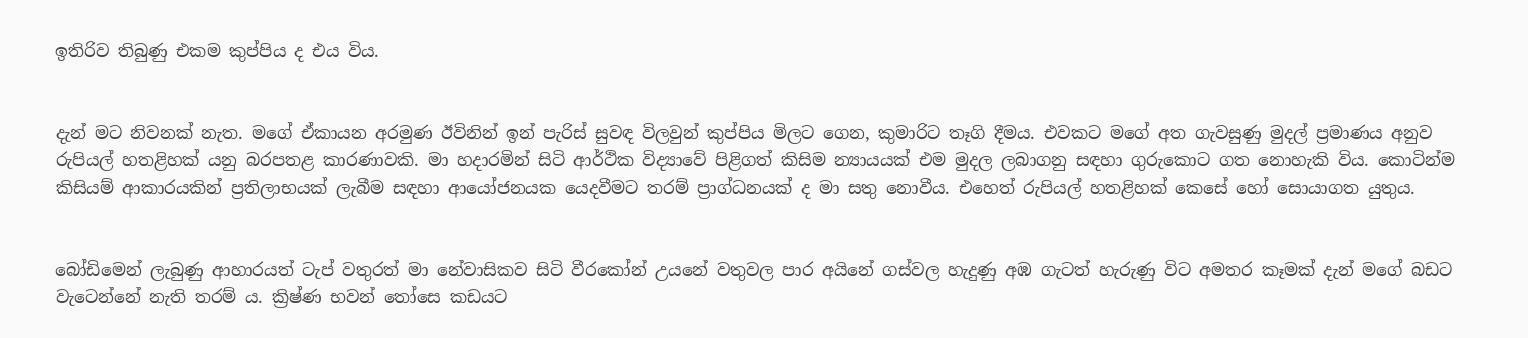ඉතිරිව තිබුණු එකම කුප්පිය ද එය විය.


දැන් මට නිවනක් නැත. මගේ ඒකායන අරමුණ ඊවිනින් ඉන් පැරිස් සුවඳ විලවුන් කුප්පිය මිලට ගෙන, කුමාරිට තෑගි දීමය. එවකට මගේ අත ගැවසුණු මුදල් ප්‍රමාණය අනුව රුපියල් හතළිහක් යනු බරපතළ කාරණාවකි. මා හදාරමින් සිටි ආර්ථික විද්‍යාවේ පිළිගත් කිසිම න්‍යායයක් එම මුදල ලබාගනු සඳහා ගුරුකොට ගත නොහැකි විය. කොටින්ම කිසියම් ආකාරයකින් ප්‍රතිලාභයක් ලැබීම සඳහා ආයෝජනයක යෙදවීමට තරම් ප්‍රාග්ධනයක් ද මා සතු නොවීය. එහෙත් රුපියල් හතළිහක් කෙසේ හෝ සොයාගත යුතුය.


බෝඩිමෙන් ලැබුණු ආහාරයත් ටැප් වතුරත් මා නේවාසිකව සිටි වීරකෝන් උයනේ වතුවල පාර අයිනේ ගස්වල හැදුණු අඹ ගැටත් හැරුණු විට අමතර කෑමක් දැන් මගේ බඩට වැටෙන්නේ නැති තරම් ය. ක්‍රිෂ්ණ භවන් තෝසෙ කඩයට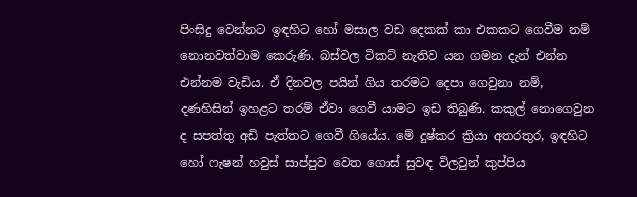පිංසිදු වෙන්නට ඉඳහිට හෝ මසාල වඩ දෙකක් කා එකකට ගෙවීම නම් නොනවත්වාම කෙරුණි. බස්වල ටිකට් නැතිව යන ගමන දැන් එන්න එන්නම වැඩිය. ඒ දිනවල පයින් ගිය තරමට දෙපා ගෙවුනා නම්, දණහිසින් ඉහළට තරම් ඒවා ගෙවී යාමට ඉඩ තිබුණි. කකුල් නොගෙවුන ද සපත්තු අඩි පැත්තට ගෙවී ගියේය. මේ දුෂ්කර ක්‍රියා අතරතුර, ඉඳහිට හෝ ෆැෂන් හවුස් සාප්පුව වෙත ගොස් සුවඳ විලවුන් කුප්පිය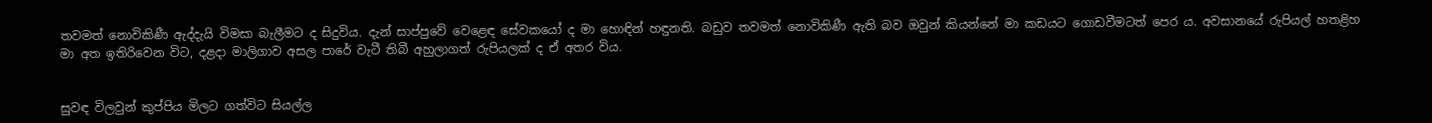තවමත් නොවිකිණී ඇද්දැයි විමසා බැලීමට ද සිදුවිය. දැන් සාප්පුවේ වෙළෙඳ සේවකයෝ ද මා හොඳින් හඳුනති. බඩුව තවමත් නොවිකිණී ඇති බව ඔවුන් කියන්නේ මා කඩයට ගොඩවීමටත් පෙර ය. අවසානයේ රුපියල් හතළිහ මා අත ඉතිරිවෙන විට, දළදා මාලිගාව අසල පාරේ වැටී තිබී අහුලාගත් රුපියලක් ද ඒ අතර විය.


සුවඳ විලවුන් කුප්පිය මිලට ගත්විට සියල්ල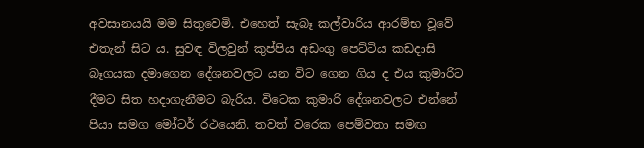අවසානයයි මම සිතුවෙමි. එහෙත් සැබෑ කල්වාරිය ආරම්භ වූවේ එතැන් සිට ය. සුවඳ විලවුන් කුප්පිය අඩංගු පෙට්ටිය කඩදාසි බෑගයක දමාගෙන දේශනවලට යන විට ගෙන ගිය ද එය කුමාරිට දීමට සිත හදාගැනීමට බැරිය. විටෙක කුමාරි දේශනවලට එන්නේ පියා සමග මෝටර් රථයෙනි. තවත් වරෙක පෙම්වතා සමඟ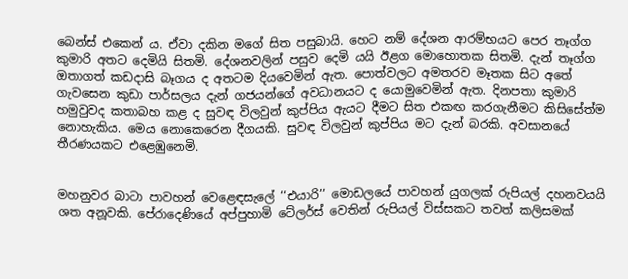බෙන්ස් එකෙන් ය. ඒවා දකින මගේ සිත පසුබායි. හෙට නම් දේශන ආරම්භයට පෙර තෑග්ග කුමාරි අතට දෙමියි සිතමි. දේශනවලින් පසුව දෙමි යයි ඊළග මොහොතක සිතමි. දැන් තෑග්ග ඔතාගත් කඩදාසි බෑගය ද අතටම දියවෙමින් ඇත. පොත්වලට අමතරව මෑතක සිට අතේ ගැවසෙන කුඩා පාර්සලය දැන් ගජයන්ගේ අවධානයට ද යොමුවෙමින් ඇත. දිනපතා කුමාරි හමුවුවද කතාබහ කළ ද සුවඳ විලවුන් කුප්පිය ඇයට දීමට සිත එකඟ කරගැනීමට කිසිසේත්ම නොහැකිය. මෙය නොකෙරෙන දීගයකි. සුවඳ විලවුන් කුප්පිය මට දැන් බරකි. අවසානයේ තීරණයකට එළෙඹුනෙමි.


මහනුවර බාටා පාවහන් වෙළෙඳසැලේ ‘‘එයාරි’’ මොඩලයේ පාවහන් යුගලක් රුපියල් දහනවයයි ශත අනූවකි. පේරාදෙණියේ අප්පුහාමි ටේලර්ස් වෙතින් රුපියල් විස්සකට තවත් කලිසමක්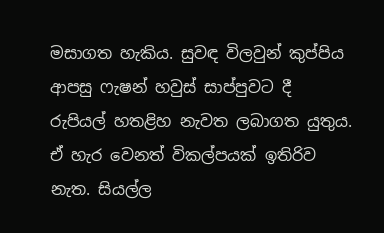මසාගත හැකිය. සුවඳ විලවුන් කුප්පිය ආපසු ෆැෂන් හවුස් සාප්පුවට දී රුපියල් හතළිහ නැවත ලබාගත යුතුය. ඒ හැර වෙනත් විකල්පයක් ඉතිරිව නැත. සියල්ල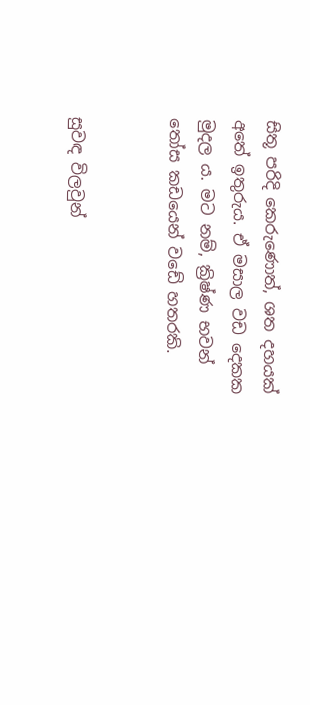සිතූ පරිදි කෙරුණොත්, ශත දහයක් අතේ ඉතුරුය. ඒ මසාල වඩ දෙකක මුදල ය. මට නම්, ක්‍රිෂ්ණ භවන් තෝස කඩයෙන් වඩේ හතරකි.


සුවඳ විලවුන්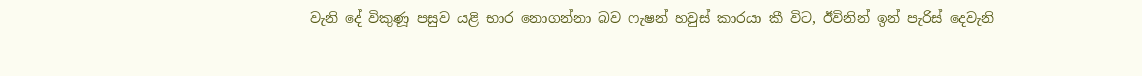වැනි දේ විකුණූ පසුව යළි භාර නොගන්නා බව ෆැෂන් හවුස් කාරයා කී විට, ඊවිනින් ඉන් පැරිස් දෙවැනි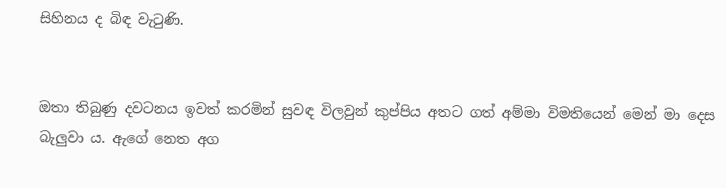සිහිනය ද බිඳ වැටුණි.


ඔතා තිබුණු දවටනය ඉවත් කරමින් සුවඳ විලවුන් කුප්පිය අතට ගත් අම්මා විමතියෙන් මෙන් මා දෙස බැලුවා ය. ඇගේ නෙත අග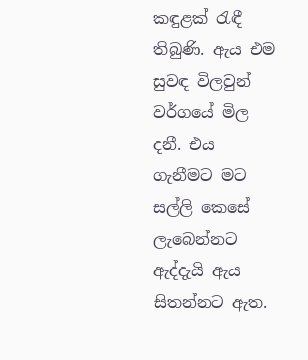කඳුළක් රැඳී තිබුණි. ඇය එම සුවඳ විලවුන් වර්ගයේ මිල දනී. එය ගැනීමට මට සල්ලි කෙසේ ලැබෙන්නට ඇද්දැයි ඇය සිතන්නට ඇත.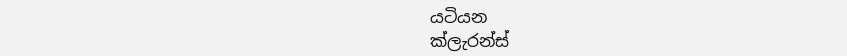යටියන
ක්ලැරන්ස්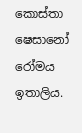කොස්තා
ෂෙසානෝ රෝමය ඉතාලිය.